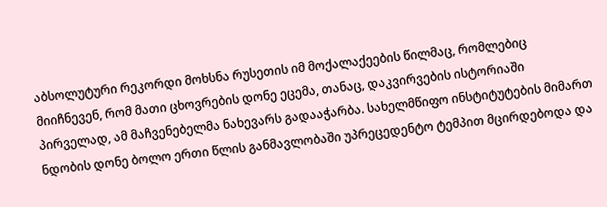აბსოლუტური რეკორდი მოხსნა რუსეთის იმ მოქალაქეების წილმაც, რომლებიც მიიჩნევენ, რომ მათი ცხოვრების დონე ეცემა, თანაც, დაკვირვების ისტორიაში პირველად, ამ მაჩვენებელმა ნახევარს გადააჭარბა. სახელმწიფო ინსტიტუტების მიმართ ნდობის დონე ბოლო ერთი წლის განმავლობაში უპრეცედენტო ტემპით მცირდებოდა და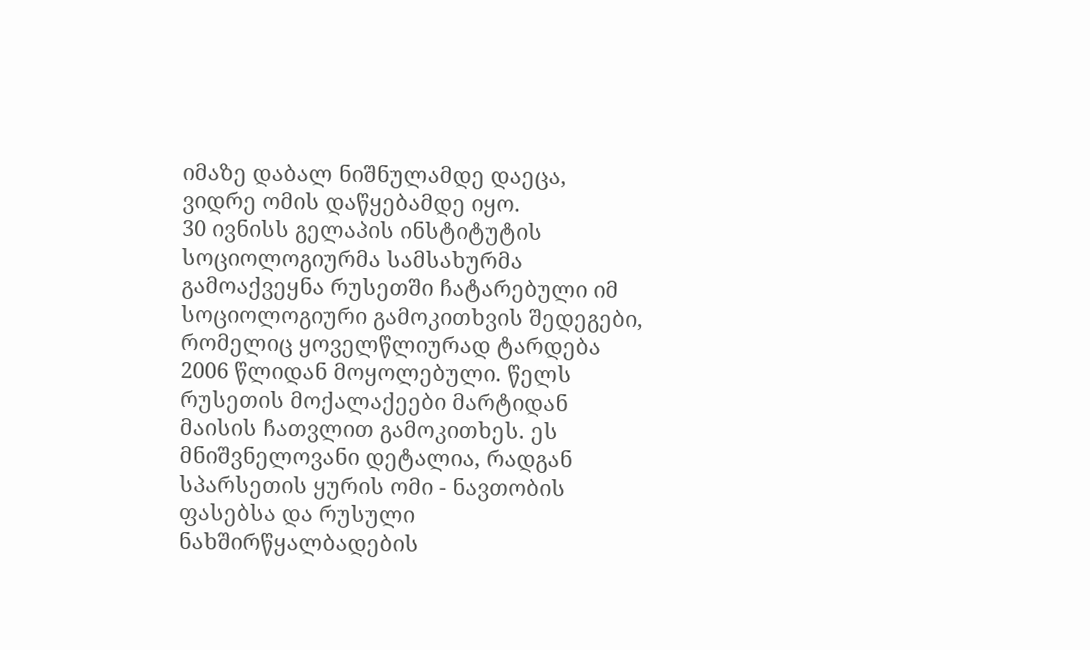იმაზე დაბალ ნიშნულამდე დაეცა, ვიდრე ომის დაწყებამდე იყო.
30 ივნისს გელაპის ინსტიტუტის სოციოლოგიურმა სამსახურმა გამოაქვეყნა რუსეთში ჩატარებული იმ სოციოლოგიური გამოკითხვის შედეგები, რომელიც ყოველწლიურად ტარდება 2006 წლიდან მოყოლებული. წელს რუსეთის მოქალაქეები მარტიდან მაისის ჩათვლით გამოკითხეს. ეს მნიშვნელოვანი დეტალია, რადგან სპარსეთის ყურის ომი - ნავთობის ფასებსა და რუსული ნახშირწყალბადების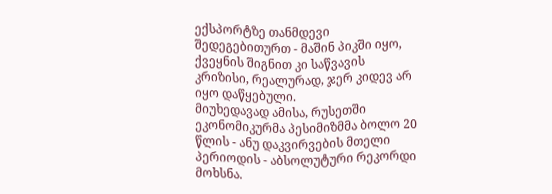ექსპორტზე თანმდევი შედეგებითურთ - მაშინ პიკში იყო, ქვეყნის შიგნით კი საწვავის კრიზისი, რეალურად, ჯერ კიდევ არ იყო დაწყებული.
მიუხედავად ამისა, რუსეთში ეკონომიკურმა პესიმიზმმა ბოლო 20 წლის - ანუ დაკვირვების მთელი პერიოდის - აბსოლუტური რეკორდი მოხსნა.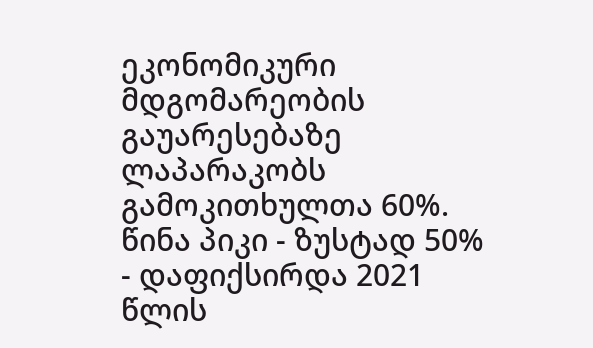ეკონომიკური მდგომარეობის გაუარესებაზე ლაპარაკობს გამოკითხულთა 60%. წინა პიკი - ზუსტად 50% - დაფიქსირდა 2021 წლის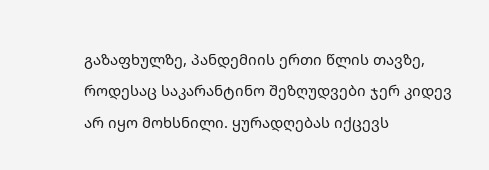გაზაფხულზე, პანდემიის ერთი წლის თავზე, როდესაც საკარანტინო შეზღუდვები ჯერ კიდევ არ იყო მოხსნილი. ყურადღებას იქცევს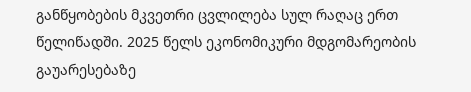განწყობების მკვეთრი ცვლილება სულ რაღაც ერთ წელიწადში. 2025 წელს ეკონომიკური მდგომარეობის გაუარესებაზე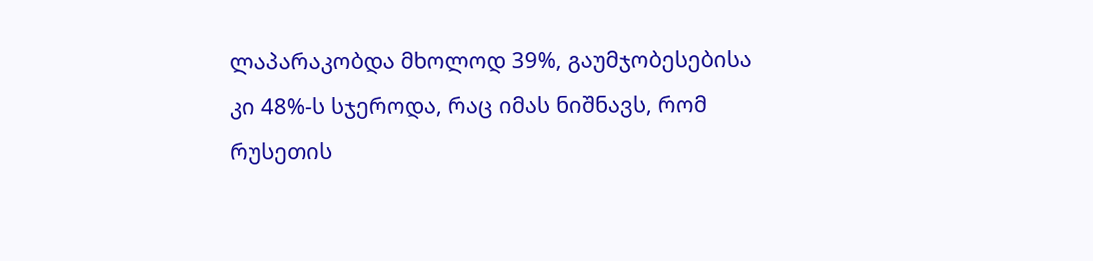ლაპარაკობდა მხოლოდ 39%, გაუმჯობესებისა კი 48%-ს სჯეროდა, რაც იმას ნიშნავს, რომ რუსეთის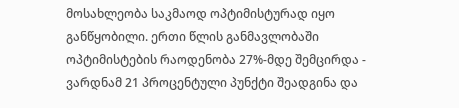მოსახლეობა საკმაოდ ოპტიმისტურად იყო განწყობილი. ერთი წლის განმავლობაში ოპტიმისტების რაოდენობა 27%-მდე შემცირდა - ვარდნამ 21 პროცენტული პუნქტი შეადგინა და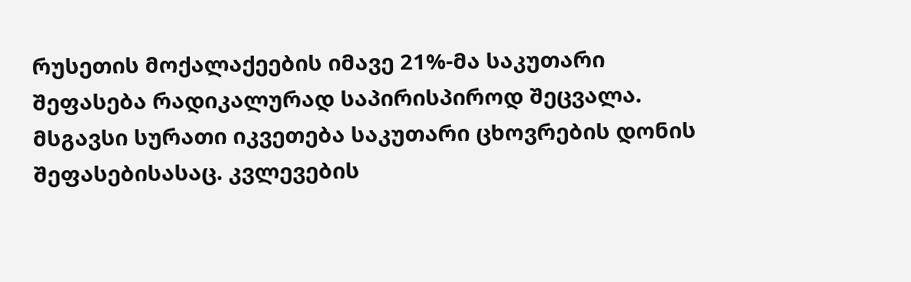რუსეთის მოქალაქეების იმავე 21%-მა საკუთარი შეფასება რადიკალურად საპირისპიროდ შეცვალა.
მსგავსი სურათი იკვეთება საკუთარი ცხოვრების დონის შეფასებისასაც. კვლევების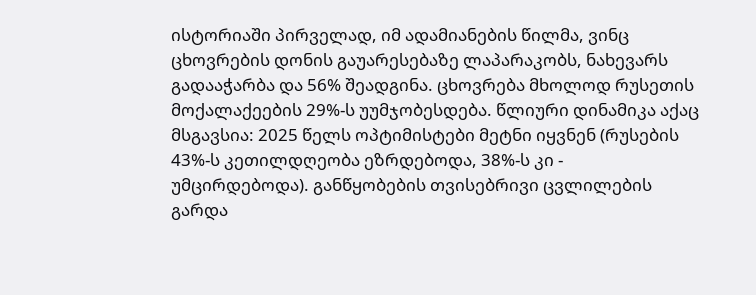ისტორიაში პირველად, იმ ადამიანების წილმა, ვინც ცხოვრების დონის გაუარესებაზე ლაპარაკობს, ნახევარს გადააჭარბა და 56% შეადგინა. ცხოვრება მხოლოდ რუსეთის მოქალაქეების 29%-ს უუმჯობესდება. წლიური დინამიკა აქაც მსგავსია: 2025 წელს ოპტიმისტები მეტნი იყვნენ (რუსების 43%-ს კეთილდღეობა ეზრდებოდა, 38%-ს კი - უმცირდებოდა). განწყობების თვისებრივი ცვლილების გარდა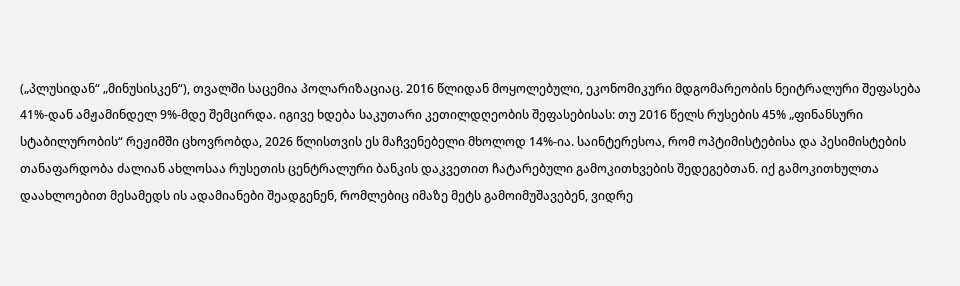(„პლუსიდან“ „მინუსისკენ“), თვალში საცემია პოლარიზაციაც. 2016 წლიდან მოყოლებული, ეკონომიკური მდგომარეობის ნეიტრალური შეფასება 41%-დან ამჟამინდელ 9%-მდე შემცირდა. იგივე ხდება საკუთარი კეთილდღეობის შეფასებისას: თუ 2016 წელს რუსების 45% „ფინანსური სტაბილურობის“ რეჟიმში ცხოვრობდა, 2026 წლისთვის ეს მაჩვენებელი მხოლოდ 14%-ია. საინტერესოა, რომ ოპტიმისტებისა და პესიმისტების თანაფარდობა ძალიან ახლოსაა რუსეთის ცენტრალური ბანკის დაკვეთით ჩატარებული გამოკითხვების შედეგებთან. იქ გამოკითხულთა დაახლოებით მესამედს ის ადამიანები შეადგენენ, რომლებიც იმაზე მეტს გამოიმუშავებენ, ვიდრე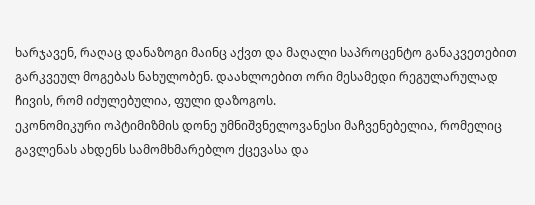ხარჯავენ, რაღაც დანაზოგი მაინც აქვთ და მაღალი საპროცენტო განაკვეთებით გარკვეულ მოგებას ნახულობენ. დაახლოებით ორი მესამედი რეგულარულად ჩივის, რომ იძულებულია, ფული დაზოგოს.
ეკონომიკური ოპტიმიზმის დონე უმნიშვნელოვანესი მაჩვენებელია, რომელიც გავლენას ახდენს სამომხმარებლო ქცევასა და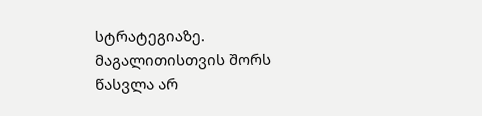სტრატეგიაზე. მაგალითისთვის შორს წასვლა არ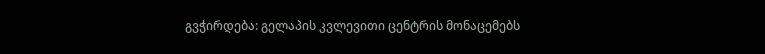გვჭირდება: გელაპის კვლევითი ცენტრის მონაცემებს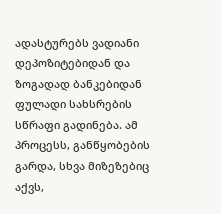ადასტურებს ვადიანი დეპოზიტებიდან და ზოგადად ბანკებიდან ფულადი სახსრების სწრაფი გადინება. ამ პროცესს, განწყობების გარდა, სხვა მიზეზებიც აქვს,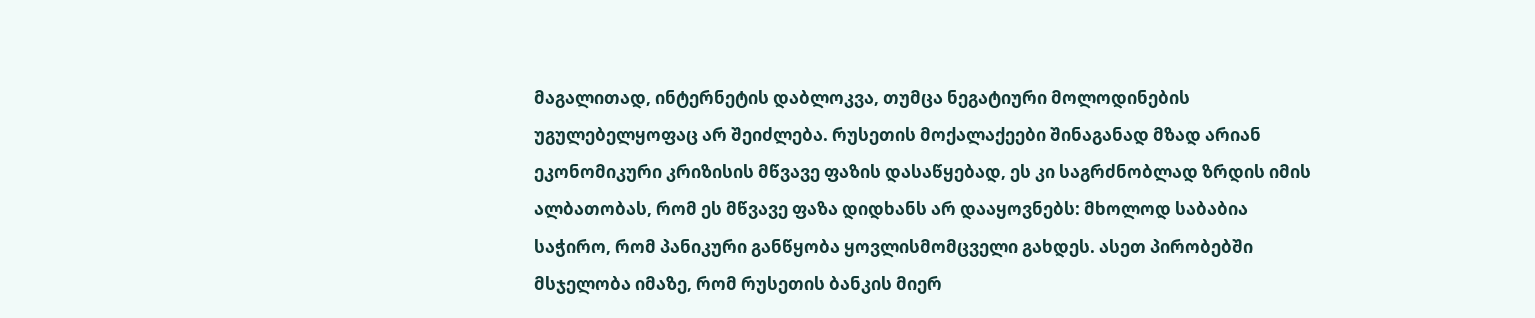მაგალითად, ინტერნეტის დაბლოკვა, თუმცა ნეგატიური მოლოდინების უგულებელყოფაც არ შეიძლება. რუსეთის მოქალაქეები შინაგანად მზად არიან ეკონომიკური კრიზისის მწვავე ფაზის დასაწყებად, ეს კი საგრძნობლად ზრდის იმის ალბათობას, რომ ეს მწვავე ფაზა დიდხანს არ დააყოვნებს: მხოლოდ საბაბია საჭირო, რომ პანიკური განწყობა ყოვლისმომცველი გახდეს. ასეთ პირობებში მსჯელობა იმაზე, რომ რუსეთის ბანკის მიერ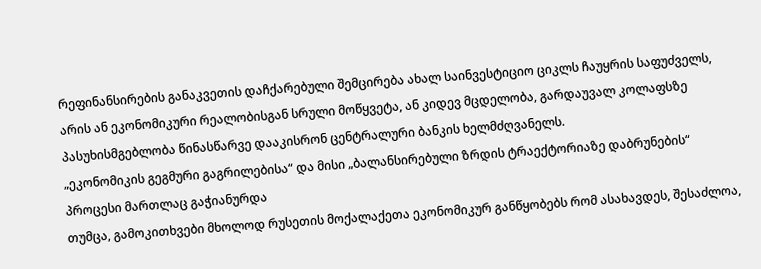რეფინანსირების განაკვეთის დაჩქარებული შემცირება ახალ საინვესტიციო ციკლს ჩაუყრის საფუძველს, არის ან ეკონომიკური რეალობისგან სრული მოწყვეტა, ან კიდევ მცდელობა, გარდაუვალ კოლაფსზე პასუხისმგებლობა წინასწარვე დააკისრონ ცენტრალური ბანკის ხელმძღვანელს.
„ეკონომიკის გეგმური გაგრილებისა“ და მისი „ბალანსირებული ზრდის ტრაექტორიაზე დაბრუნების“ პროცესი მართლაც გაჭიანურდა
თუმცა, გამოკითხვები მხოლოდ რუსეთის მოქალაქეთა ეკონომიკურ განწყობებს რომ ასახავდეს, შესაძლოა,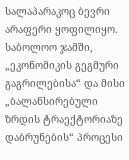სალაპარაკოც ბევრი არაფერი ყოფილიყო. საბოლოო ჯამში, „ეკონომიკის გეგმური გაგრილებისა“ და მისი „ბალანსირებული ზრდის ტრაექტორიაზე დაბრუნების“ პროცესი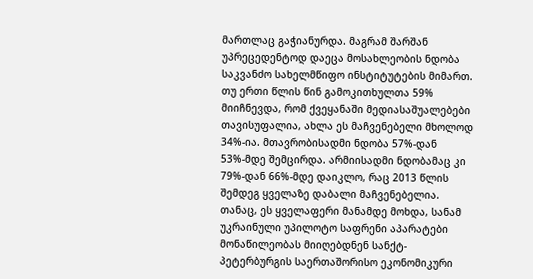მართლაც გაჭიანურდა. მაგრამ შარშან უპრეცედენტოდ დაეცა მოსახლეობის ნდობა საკვანძო სახელმწიფო ინსტიტუტების მიმართ.
თუ ერთი წლის წინ გამოკითხულთა 59% მიიჩნევდა, რომ ქვეყანაში მედიასაშუალებები თავისუფალია, ახლა ეს მაჩვენებელი მხოლოდ 34%-ია. მთავრობისადმი ნდობა 57%-დან 53%-მდე შემცირდა. არმიისადმი ნდობამაც კი 79%-დან 66%-მდე დაიკლო, რაც 2013 წლის შემდეგ ყველაზე დაბალი მაჩვენებელია. თანაც, ეს ყველაფერი მანამდე მოხდა, სანამ უკრაინული უპილოტო საფრენი აპარატები მონაწილეობას მიიღებდნენ სანქტ-პეტერბურგის საერთაშორისო ეკონომიკური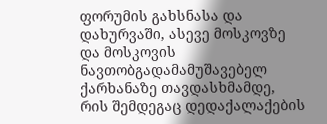ფორუმის გახსნასა და დახურვაში, ასევე მოსკოვზე და მოსკოვის ნავთობგადამამუშავებელ ქარხანაზე თავდასხმამდე, რის შემდეგაც დედაქალაქების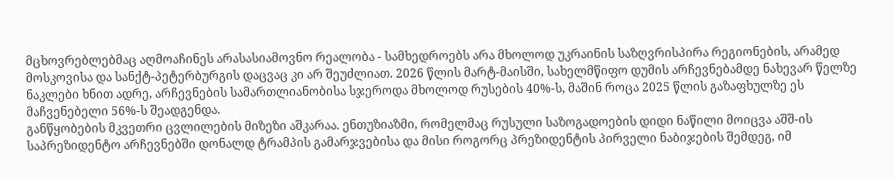მცხოვრებლებმაც აღმოაჩინეს არასასიამოვნო რეალობა - სამხედროებს არა მხოლოდ უკრაინის საზღვრისპირა რეგიონების, არამედ მოსკოვისა და სანქტ-პეტერბურგის დაცვაც კი არ შეუძლიათ. 2026 წლის მარტ-მაისში, სახელმწიფო დუმის არჩევნებამდე ნახევარ წელზე ნაკლები ხნით ადრე, არჩევნების სამართლიანობისა სჯეროდა მხოლოდ რუსების 40%-ს, მაშინ როცა 2025 წლის გაზაფხულზე ეს მაჩვენებელი 56%-ს შეადგენდა.
განწყობების მკვეთრი ცვლილების მიზეზი აშკარაა. ენთუზიაზმი, რომელმაც რუსული საზოგადოების დიდი ნაწილი მოიცვა აშშ-ის საპრეზიდენტო არჩევნებში დონალდ ტრამპის გამარჯვებისა და მისი როგორც პრეზიდენტის პირველი ნაბიჯების შემდეგ, იმ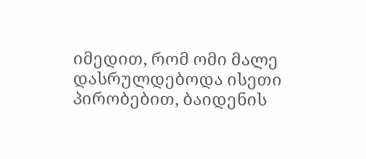იმედით, რომ ომი მალე დასრულდებოდა ისეთი პირობებით, ბაიდენის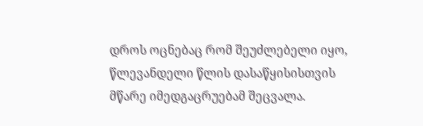დროს ოცნებაც რომ შეუძლებელი იყო, წლევანდელი წლის დასაწყისისთვის მწარე იმედგაცრუებამ შეცვალა.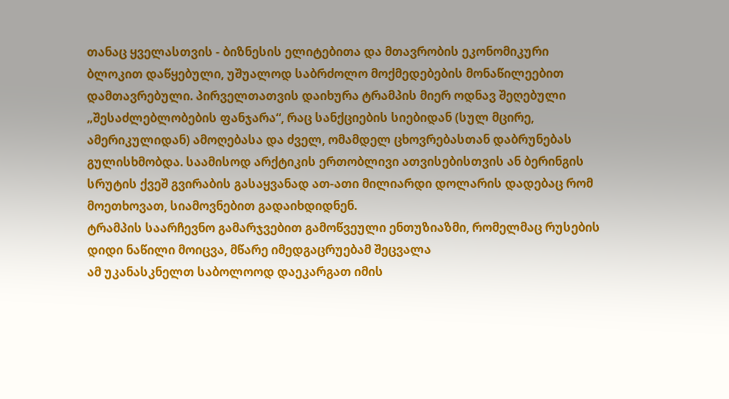თანაც ყველასთვის - ბიზნესის ელიტებითა და მთავრობის ეკონომიკური ბლოკით დაწყებული, უშუალოდ საბრძოლო მოქმედებების მონაწილეებით დამთავრებული. პირველთათვის დაიხურა ტრამპის მიერ ოდნავ შეღებული „შესაძლებლობების ფანჯარა“, რაც სანქციების სიებიდან (სულ მცირე, ამერიკულიდან) ამოღებასა და ძველ, ომამდელ ცხოვრებასთან დაბრუნებას გულისხმობდა. საამისოდ არქტიკის ერთობლივი ათვისებისთვის ან ბერინგის სრუტის ქვეშ გვირაბის გასაყვანად ათ-ათი მილიარდი დოლარის დადებაც რომ მოეთხოვათ, სიამოვნებით გადაიხდიდნენ.
ტრამპის საარჩევნო გამარჯვებით გამოწვეული ენთუზიაზმი, რომელმაც რუსების დიდი ნაწილი მოიცვა, მწარე იმედგაცრუებამ შეცვალა
ამ უკანასკნელთ საბოლოოდ დაეკარგათ იმის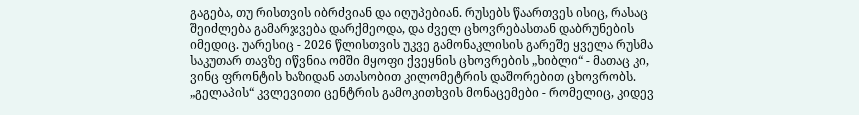გაგება, თუ რისთვის იბრძვიან და იღუპებიან. რუსებს წაართვეს ისიც, რასაც შეიძლება გამარჯვება დარქმეოდა, და ძველ ცხოვრებასთან დაბრუნების იმედიც. უარესიც - 2026 წლისთვის უკვე გამონაკლისის გარეშე ყველა რუსმა საკუთარ თავზე იწვნია ომში მყოფი ქვეყნის ცხოვრების „ხიბლი“ - მათაც კი, ვინც ფრონტის ხაზიდან ათასობით კილომეტრის დაშორებით ცხოვრობს.
„გელაპის“ კვლევითი ცენტრის გამოკითხვის მონაცემები - რომელიც, კიდევ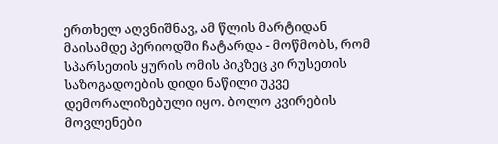ერთხელ აღვნიშნავ, ამ წლის მარტიდან მაისამდე პერიოდში ჩატარდა - მოწმობს, რომ სპარსეთის ყურის ომის პიკზეც კი რუსეთის საზოგადოების დიდი ნაწილი უკვე დემორალიზებული იყო. ბოლო კვირების მოვლენები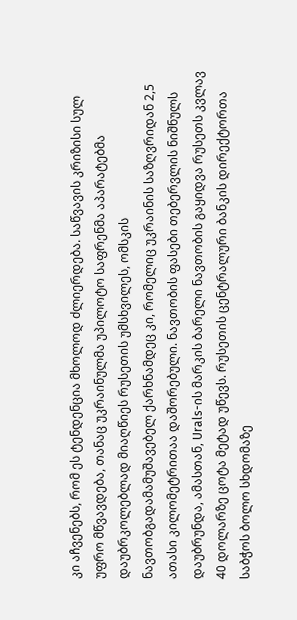კი აჩვენებს, რომ ეს ტენდენცია მხოლოდ ძლიერდება. საწვავის კრიზისი სულ უფრო მწვავდება, თანაც უკრაინულმა უპილოტო საფრენმა აპარატებმა დაუბრკოლებლად მიაღწიეს რუსეთის უმსხვილეს, ომსკის ნავთობგადამამუშავებელ ქარხნამდეც კი, რომელიც უკრაინის საზღვრიდან 2,5 ათასი კილომეტრითაა დაშორებული. ნავთობის ფასები თებერვლის ნიშნულს დაუბრუნდა, ამასთან, Urals-ის მარკის ბარელი ნავთობის გაყიდვა რუსეთს კვლავ 40 დოლარზე ცოტა მეტად უწევს. რუსეთის ცენტრალური ბანკის დირექტორთა საბჭოს ბოლო სხდომაზე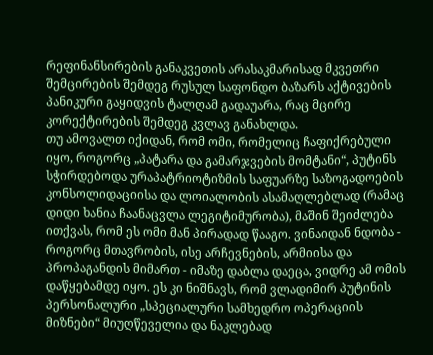რეფინანსირების განაკვეთის არასაკმარისად მკვეთრი შემცირების შემდეგ რუსულ საფონდო ბაზარს აქტივების პანიკური გაყიდვის ტალღამ გადაუარა, რაც მცირე კორექტირების შემდეგ კვლავ განახლდა.
თუ ამოვალთ იქიდან, რომ ომი, რომელიც ჩაფიქრებული იყო, როგორც „პატარა და გამარჯვების მომტანი“, პუტინს სჭირდებოდა ურაპატრიოტიზმის საფუარზე საზოგადოების კონსოლიდაციისა და ლოიალობის ასამაღლებლად (რამაც დიდი ხანია ჩაანაცვლა ლეგიტიმურობა), მაშინ შეიძლება ითქვას, რომ ეს ომი მან პირადად წააგო. ვინაიდან ნდობა - როგორც მთავრობის, ისე არჩევნების, არმიისა და პროპაგანდის მიმართ - იმაზე დაბლა დაეცა, ვიდრე ამ ომის დაწყებამდე იყო. ეს კი ნიშნავს, რომ ვლადიმირ პუტინის პერსონალური „სპეციალური სამხედრო ოპერაციის მიზნები“ მიუღწეველია და ნაკლებად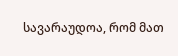სავარაუდოა, რომ მათ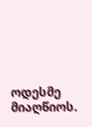ოდესმე მიაღწიოს.